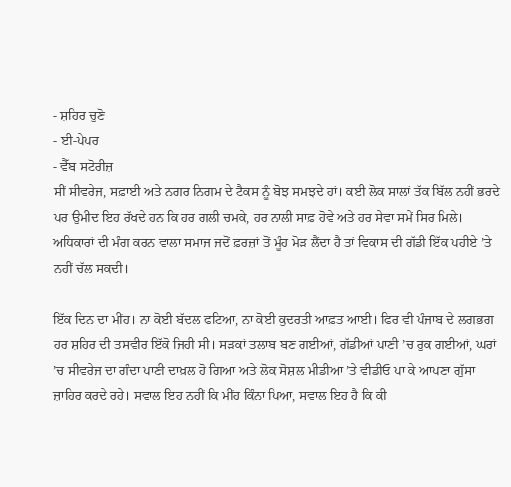- ਸ਼ਹਿਰ ਚੁਣੋ
- ਈ-ਪੇਪਰ
- ਵੈੱਬ ਸਟੋਰੀਜ਼
ਸੀਂ ਸੀਵਰੇਜ, ਸਫ਼ਾਈ ਅਤੇ ਨਗਰ ਨਿਗਮ ਦੇ ਟੈਕਸ ਨੂੰ ਬੋਝ ਸਮਝਦੇ ਹਾਂ। ਕਈ ਲੋਕ ਸਾਲਾਂ ਤੱਕ ਬਿੱਲ ਨਹੀਂ ਭਰਦੇ ਪਰ ਉਮੀਦ ਇਹ ਰੱਖਦੇ ਹਨ ਕਿ ਹਰ ਗਲੀ ਚਮਕੇ, ਹਰ ਨਾਲੀ ਸਾਫ਼ ਹੋਵੇ ਅਤੇ ਹਰ ਸੇਵਾ ਸਮੇਂ ਸਿਰ ਮਿਲੇ। ਅਧਿਕਾਰਾਂ ਦੀ ਮੰਗ ਕਰਨ ਵਾਲਾ ਸਮਾਜ ਜਦੋਂ ਫ਼ਰਜ਼ਾਂ ਤੋਂ ਮੂੰਹ ਮੋੜ ਲੈਂਦਾ ਹੈ ਤਾਂ ਵਿਕਾਸ ਦੀ ਗੱਡੀ ਇੱਕ ਪਹੀਏ ’ਤੇ ਨਹੀਂ ਚੱਲ ਸਕਦੀ।

ਇੱਕ ਦਿਨ ਦਾ ਮੀਂਹ। ਨਾ ਕੋਈ ਬੱਦਲ ਫਟਿਆ, ਨਾ ਕੋਈ ਕੁਦਰਤੀ ਆਫ਼ਤ ਆਈ। ਫਿਰ ਵੀ ਪੰਜਾਬ ਦੇ ਲਗਭਗ ਹਰ ਸ਼ਹਿਰ ਦੀ ਤਸਵੀਰ ਇੱਕੋ ਜਿਹੀ ਸੀ। ਸੜਕਾਂ ਤਲਾਬ ਬਣ ਗਈਆਂ, ਗੱਡੀਆਂ ਪਾਣੀ ’ਚ ਰੁਕ ਗਈਆਂ, ਘਰਾਂ ’ਚ ਸੀਵਰੇਜ ਦਾ ਗੰਦਾ ਪਾਣੀ ਦਾਖ਼ਲ ਹੋ ਗਿਆ ਅਤੇ ਲੋਕ ਸੋਸ਼ਲ ਮੀਡੀਆ ’ਤੇ ਵੀਡੀਓ ਪਾ ਕੇ ਆਪਣਾ ਗੁੱਸਾ ਜ਼ਾਹਿਰ ਕਰਦੇ ਰਹੇ। ਸਵਾਲ ਇਹ ਨਹੀਂ ਕਿ ਮੀਂਹ ਕਿੰਨਾ ਪਿਆ, ਸਵਾਲ ਇਹ ਹੈ ਕਿ ਕੀ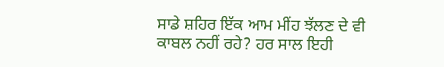ਸਾਡੇ ਸ਼ਹਿਰ ਇੱਕ ਆਮ ਮੀਂਹ ਝੱਲਣ ਦੇ ਵੀ ਕਾਬਲ ਨਹੀਂ ਰਹੇ? ਹਰ ਸਾਲ ਇਹੀ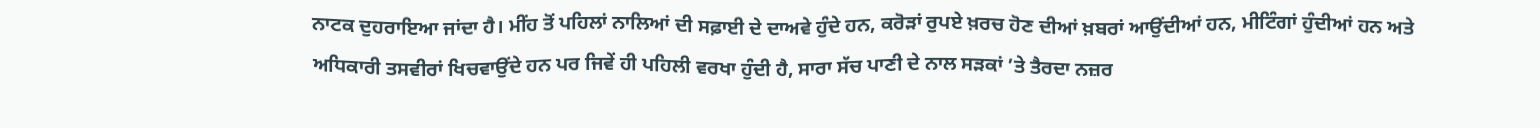ਨਾਟਕ ਦੁਹਰਾਇਆ ਜਾਂਦਾ ਹੈ। ਮੀਂਹ ਤੋਂ ਪਹਿਲਾਂ ਨਾਲਿਆਂ ਦੀ ਸਫ਼ਾਈ ਦੇ ਦਾਅਵੇ ਹੁੰਦੇ ਹਨ, ਕਰੋੜਾਂ ਰੁਪਏ ਖ਼ਰਚ ਹੋਣ ਦੀਆਂ ਖ਼ਬਰਾਂ ਆਉਂਦੀਆਂ ਹਨ, ਮੀਟਿੰਗਾਂ ਹੁੰਦੀਆਂ ਹਨ ਅਤੇ ਅਧਿਕਾਰੀ ਤਸਵੀਰਾਂ ਖਿਚਵਾਉਂਦੇ ਹਨ ਪਰ ਜਿਵੇਂ ਹੀ ਪਹਿਲੀ ਵਰਖਾ ਹੁੰਦੀ ਹੈ, ਸਾਰਾ ਸੱਚ ਪਾਣੀ ਦੇ ਨਾਲ ਸੜਕਾਂ ’ਤੇ ਤੈਰਦਾ ਨਜ਼ਰ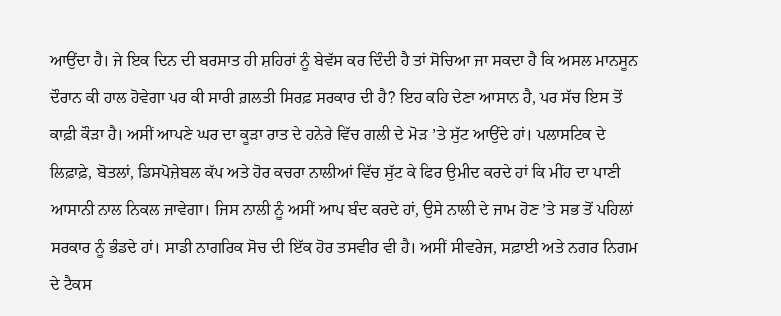ਆਉਂਦਾ ਹੈ। ਜੇ ਇਕ ਦਿਨ ਦੀ ਬਰਸਾਤ ਹੀ ਸ਼ਹਿਰਾਂ ਨੂੰ ਬੇਵੱਸ ਕਰ ਦਿੰਦੀ ਹੈ ਤਾਂ ਸੋਚਿਆ ਜਾ ਸਕਦਾ ਹੈ ਕਿ ਅਸਲ ਮਾਨਸੂਨ ਦੌਰਾਨ ਕੀ ਹਾਲ ਹੋਵੇਗਾ ਪਰ ਕੀ ਸਾਰੀ ਗ਼ਲਤੀ ਸਿਰਫ਼ ਸਰਕਾਰ ਦੀ ਹੈ? ਇਹ ਕਹਿ ਦੇਣਾ ਆਸਾਨ ਹੈ, ਪਰ ਸੱਚ ਇਸ ਤੋਂ ਕਾਫ਼ੀ ਕੌੜਾ ਹੈ। ਅਸੀਂ ਆਪਣੇ ਘਰ ਦਾ ਕੂੜਾ ਰਾਤ ਦੇ ਹਨੇਰੇ ਵਿੱਚ ਗਲੀ ਦੇ ਮੋੜ ’ਤੇ ਸੁੱਟ ਆਉਂਦੇ ਹਾਂ। ਪਲਾਸਟਿਕ ਦੇ ਲਿਫ਼ਾਫ਼ੇ, ਬੋਤਲਾਂ, ਡਿਸਪੋਜ਼ੇਬਲ ਕੱਪ ਅਤੇ ਹੋਰ ਕਚਰਾ ਨਾਲੀਆਂ ਵਿੱਚ ਸੁੱਟ ਕੇ ਫਿਰ ਉਮੀਦ ਕਰਦੇ ਹਾਂ ਕਿ ਮੀਂਹ ਦਾ ਪਾਣੀ ਆਸਾਨੀ ਨਾਲ ਨਿਕਲ ਜਾਵੇਗਾ। ਜਿਸ ਨਾਲੀ ਨੂੰ ਅਸੀਂ ਆਪ ਬੰਦ ਕਰਦੇ ਹਾਂ, ਉਸੇ ਨਾਲੀ ਦੇ ਜਾਮ ਹੋਣ ’ਤੇ ਸਭ ਤੋਂ ਪਹਿਲਾਂ ਸਰਕਾਰ ਨੂੰ ਭੰਡਦੇ ਹਾਂ। ਸਾਡੀ ਨਾਗਰਿਕ ਸੋਚ ਦੀ ਇੱਕ ਹੋਰ ਤਸਵੀਰ ਵੀ ਹੈ। ਅਸੀਂ ਸੀਵਰੇਜ, ਸਫ਼ਾਈ ਅਤੇ ਨਗਰ ਨਿਗਮ ਦੇ ਟੈਕਸ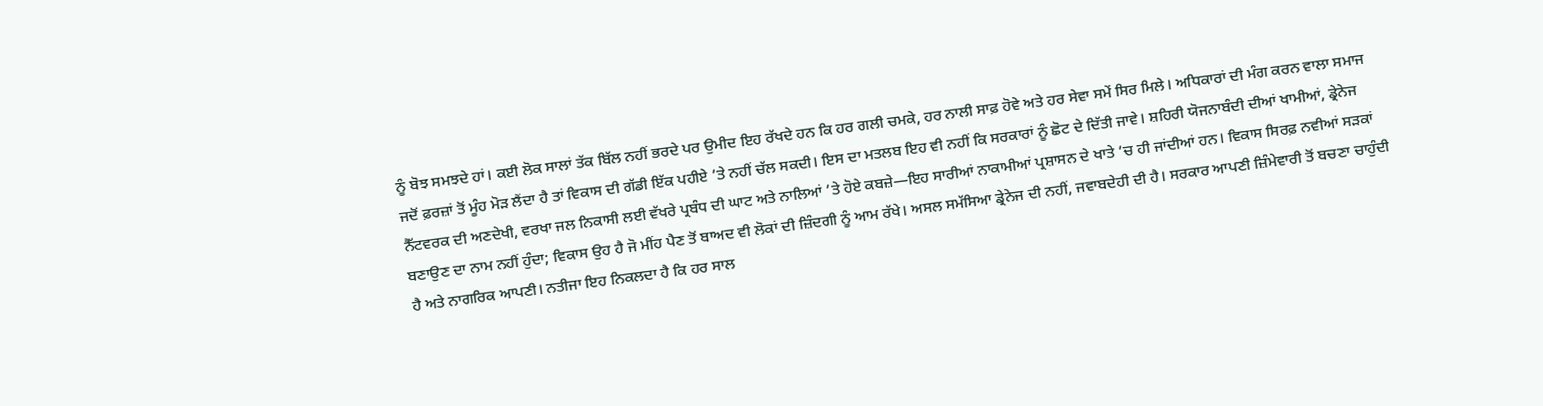ਨੂੰ ਬੋਝ ਸਮਝਦੇ ਹਾਂ। ਕਈ ਲੋਕ ਸਾਲਾਂ ਤੱਕ ਬਿੱਲ ਨਹੀਂ ਭਰਦੇ ਪਰ ਉਮੀਦ ਇਹ ਰੱਖਦੇ ਹਨ ਕਿ ਹਰ ਗਲੀ ਚਮਕੇ, ਹਰ ਨਾਲੀ ਸਾਫ਼ ਹੋਵੇ ਅਤੇ ਹਰ ਸੇਵਾ ਸਮੇਂ ਸਿਰ ਮਿਲੇ। ਅਧਿਕਾਰਾਂ ਦੀ ਮੰਗ ਕਰਨ ਵਾਲਾ ਸਮਾਜ ਜਦੋਂ ਫ਼ਰਜ਼ਾਂ ਤੋਂ ਮੂੰਹ ਮੋੜ ਲੈਂਦਾ ਹੈ ਤਾਂ ਵਿਕਾਸ ਦੀ ਗੱਡੀ ਇੱਕ ਪਹੀਏ ’ਤੇ ਨਹੀਂ ਚੱਲ ਸਕਦੀ। ਇਸ ਦਾ ਮਤਲਬ ਇਹ ਵੀ ਨਹੀਂ ਕਿ ਸਰਕਾਰਾਂ ਨੂੰ ਛੋਟ ਦੇ ਦਿੱਤੀ ਜਾਵੇ। ਸ਼ਹਿਰੀ ਯੋਜਨਾਬੰਦੀ ਦੀਆਂ ਖਾਮੀਆਂ, ਡ੍ਰੇਨੇਜ ਨੈੱਟਵਰਕ ਦੀ ਅਣਦੇਖੀ, ਵਰਖਾ ਜਲ ਨਿਕਾਸੀ ਲਈ ਵੱਖਰੇ ਪ੍ਰਬੰਧ ਦੀ ਘਾਟ ਅਤੇ ਨਾਲਿਆਂ ’ਤੇ ਹੋਏ ਕਬਜ਼ੇ—ਇਹ ਸਾਰੀਆਂ ਨਾਕਾਮੀਆਂ ਪ੍ਰਸ਼ਾਸਨ ਦੇ ਖਾਤੇ ’ਚ ਹੀ ਜਾਂਦੀਆਂ ਹਨ। ਵਿਕਾਸ ਸਿਰਫ਼ ਨਵੀਆਂ ਸੜਕਾਂ ਬਣਾਉਣ ਦਾ ਨਾਮ ਨਹੀਂ ਹੁੰਦਾ; ਵਿਕਾਸ ਉਹ ਹੈ ਜੋ ਮੀਂਹ ਪੈਣ ਤੋਂ ਬਾਅਦ ਵੀ ਲੋਕਾਂ ਦੀ ਜ਼ਿੰਦਗੀ ਨੂੰ ਆਮ ਰੱਖੇ। ਅਸਲ ਸਮੱਸਿਆ ਡ੍ਰੇਨੇਜ ਦੀ ਨਹੀਂ, ਜਵਾਬਦੇਹੀ ਦੀ ਹੈ। ਸਰਕਾਰ ਆਪਣੀ ਜ਼ਿੰਮੇਵਾਰੀ ਤੋਂ ਬਚਣਾ ਚਾਹੁੰਦੀ ਹੈ ਅਤੇ ਨਾਗਰਿਕ ਆਪਣੀ। ਨਤੀਜਾ ਇਹ ਨਿਕਲਦਾ ਹੈ ਕਿ ਹਰ ਸਾਲ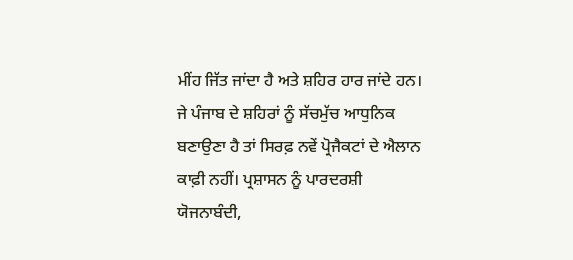ਮੀਂਹ ਜਿੱਤ ਜਾਂਦਾ ਹੈ ਅਤੇ ਸ਼ਹਿਰ ਹਾਰ ਜਾਂਦੇ ਹਨ। ਜੇ ਪੰਜਾਬ ਦੇ ਸ਼ਹਿਰਾਂ ਨੂੰ ਸੱਚਮੁੱਚ ਆਧੁਨਿਕ ਬਣਾਉਣਾ ਹੈ ਤਾਂ ਸਿਰਫ਼ ਨਵੇਂ ਪ੍ਰੋਜੈਕਟਾਂ ਦੇ ਐਲਾਨ ਕਾਫ਼ੀ ਨਹੀਂ। ਪ੍ਰਸ਼ਾਸਨ ਨੂੰ ਪਾਰਦਰਸ਼ੀ ਯੋਜਨਾਬੰਦੀ,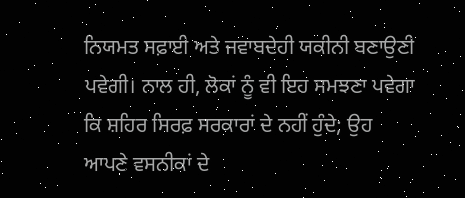ਨਿਯਮਤ ਸਫ਼ਾਈ ਅਤੇ ਜਵਾਬਦੇਹੀ ਯਕੀਨੀ ਬਣਾਉਣੀ ਪਵੇਗੀ। ਨਾਲ ਹੀ, ਲੋਕਾਂ ਨੂੰ ਵੀ ਇਹ ਸਮਝਣਾ ਪਵੇਗਾ ਕਿ ਸ਼ਹਿਰ ਸਿਰਫ਼ ਸਰਕਾਰਾਂ ਦੇ ਨਹੀਂ ਹੁੰਦੇ; ਉਹ ਆਪਣੇ ਵਸਨੀਕਾਂ ਦੇ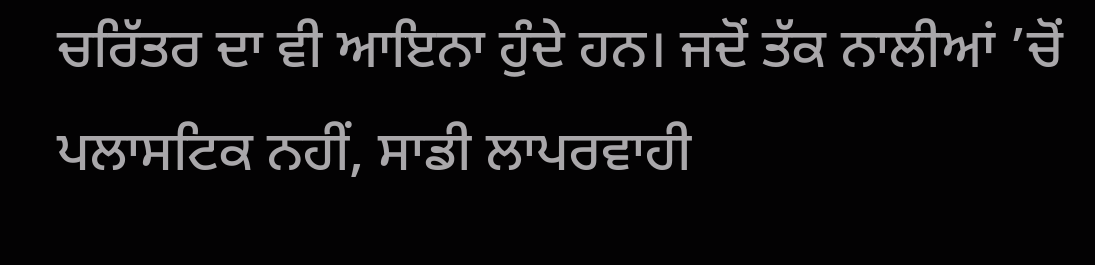ਚਰਿੱਤਰ ਦਾ ਵੀ ਆਇਨਾ ਹੁੰਦੇ ਹਨ। ਜਦੋਂ ਤੱਕ ਨਾਲੀਆਂ ’ਚੋਂ ਪਲਾਸਟਿਕ ਨਹੀਂ, ਸਾਡੀ ਲਾਪਰਵਾਹੀ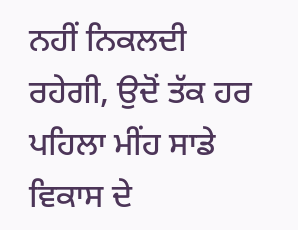ਨਹੀਂ ਨਿਕਲਦੀ ਰਹੇਗੀ, ਉਦੋਂ ਤੱਕ ਹਰ ਪਹਿਲਾ ਮੀਂਹ ਸਾਡੇ ਵਿਕਾਸ ਦੇ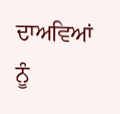ਦਾਅਵਿਆਂ ਨੂੰ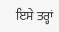ਇਸੇ ਤਰ੍ਹਾਂ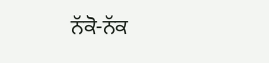ਨੱਕੋ-ਨੱਕ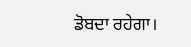ਡੋਬਦਾ ਰਹੇਗਾ।